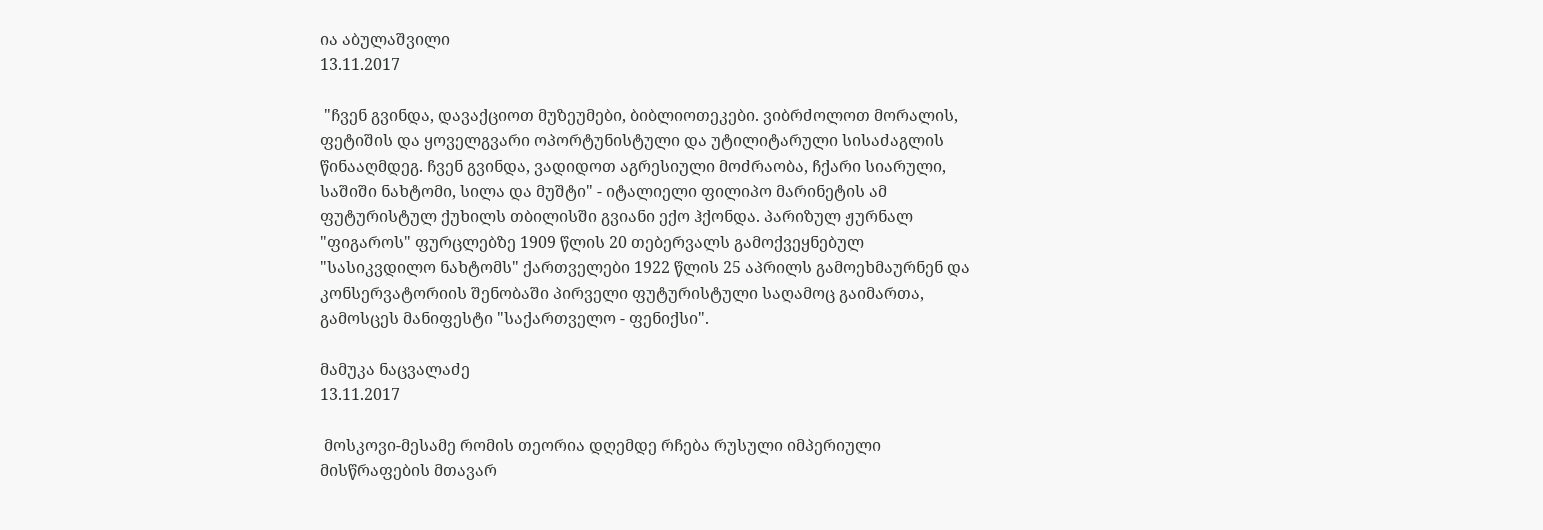ია აბულაშვილი
13.11.2017

 "ჩვენ გვინდა, დავაქციოთ მუზეუმები, ბიბლიოთეკები. ვიბრძოლოთ მორალის, ფეტიშის და ყოველგვარი ოპორტუნისტული და უტილიტარული სისაძაგლის წინააღმდეგ. ჩვენ გვინდა, ვადიდოთ აგრესიული მოძრაობა, ჩქარი სიარული, საშიში ნახტომი, სილა და მუშტი" - იტალიელი ფილიპო მარინეტის ამ ფუტურისტულ ქუხილს თბილისში გვიანი ექო ჰქონდა. პარიზულ ჟურნალ "ფიგაროს" ფურცლებზე 1909 წლის 20 თებერვალს გამოქვეყნებულ "სასიკვდილო ნახტომს" ქართველები 1922 წლის 25 აპრილს გამოეხმაურნენ და კონსერვატორიის შენობაში პირველი ფუტურისტული საღამოც გაიმართა, გამოსცეს მანიფესტი "საქართველო - ფენიქსი".

მამუკა ნაცვალაძე
13.11.2017

 მოსკოვი-მესამე რომის თეორია დღემდე რჩება რუსული იმპერიული მისწრაფების მთავარ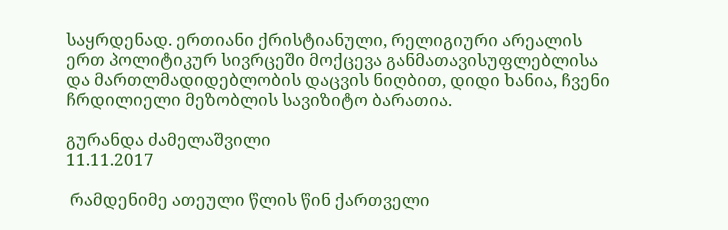საყრდენად. ერთიანი ქრისტიანული, რელიგიური არეალის ერთ პოლიტიკურ სივრცეში მოქცევა განმათავისუფლებლისა და მართლმადიდებლობის დაცვის ნიღბით, დიდი ხანია, ჩვენი ჩრდილიელი მეზობლის სავიზიტო ბარათია.

გურანდა ძამელაშვილი
11.11.2017

 რამდენიმე ათეული წლის წინ ქართველი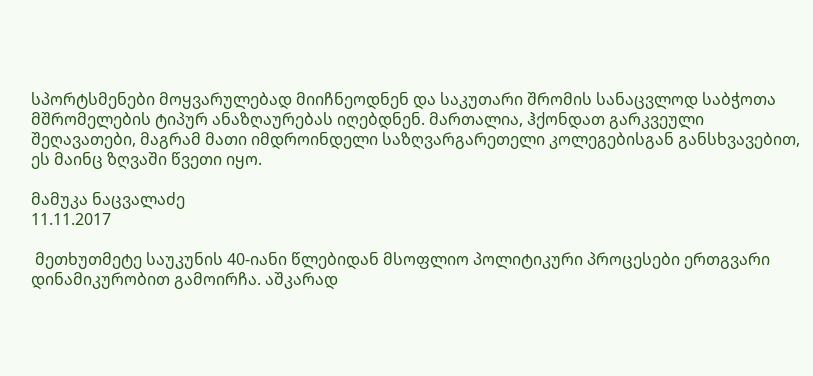სპორტსმენები მოყვარულებად მიიჩნეოდნენ და საკუთარი შრომის სანაცვლოდ საბჭოთა მშრომელების ტიპურ ანაზღაურებას იღებდნენ. მართალია, ჰქონდათ გარკვეული შეღავათები, მაგრამ მათი იმდროინდელი საზღვარგარეთელი კოლეგებისგან განსხვავებით, ეს მაინც ზღვაში წვეთი იყო.

მამუკა ნაცვალაძე
11.11.2017

 მეთხუთმეტე საუკუნის 40-იანი წლებიდან მსოფლიო პოლიტიკური პროცესები ერთგვარი დინამიკურობით გამოირჩა. აშკარად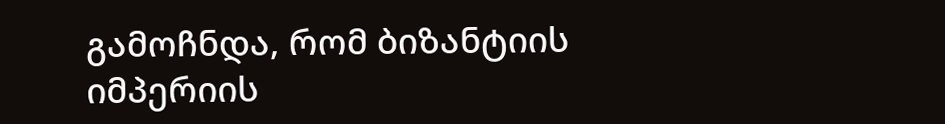გამოჩნდა, რომ ბიზანტიის იმპერიის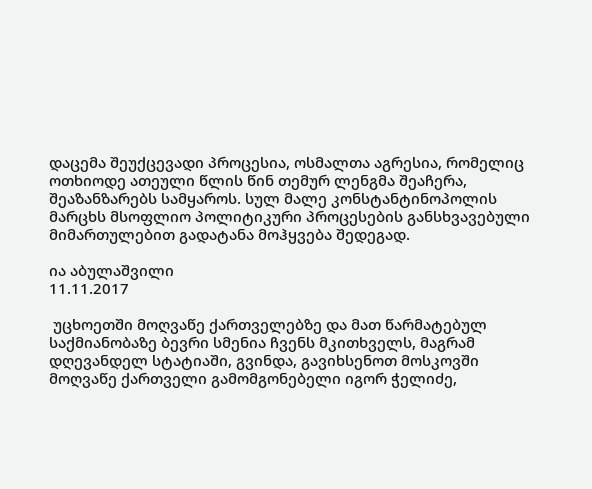დაცემა შეუქცევადი პროცესია, ოსმალთა აგრესია, რომელიც ოთხიოდე ათეული წლის წინ თემურ ლენგმა შეაჩერა, შეაზანზარებს სამყაროს. სულ მალე კონსტანტინოპოლის მარცხს მსოფლიო პოლიტიკური პროცესების განსხვავებული მიმართულებით გადატანა მოჰყვება შედეგად.

ია აბულაშვილი
11.11.2017

 უცხოეთში მოღვაწე ქართველებზე და მათ წარმატებულ საქმიანობაზე ბევრი სმენია ჩვენს მკითხველს, მაგრამ დღევანდელ სტატიაში, გვინდა, გავიხსენოთ მოსკოვში მოღვაწე ქართველი გამომგონებელი იგორ ჭელიძე,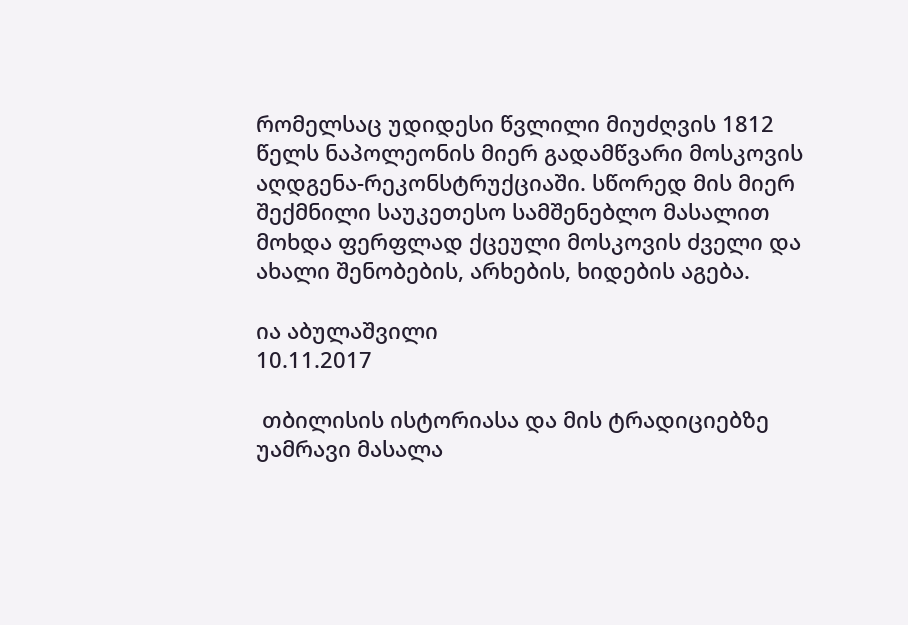რომელსაც უდიდესი წვლილი მიუძღვის 1812 წელს ნაპოლეონის მიერ გადამწვარი მოსკოვის აღდგენა-რეკონსტრუქციაში. სწორედ მის მიერ შექმნილი საუკეთესო სამშენებლო მასალით მოხდა ფერფლად ქცეული მოსკოვის ძველი და ახალი შენობების, არხების, ხიდების აგება.

ია აბულაშვილი
10.11.2017

 თბილისის ისტორიასა და მის ტრადიციებზე უამრავი მასალა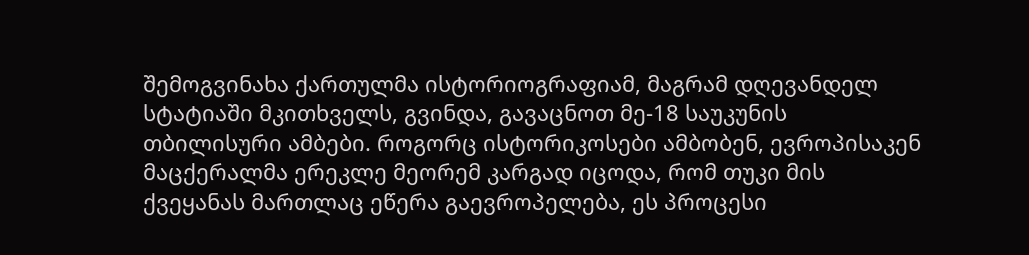შემოგვინახა ქართულმა ისტორიოგრაფიამ, მაგრამ დღევანდელ სტატიაში მკითხველს, გვინდა, გავაცნოთ მე-18 საუკუნის თბილისური ამბები. როგორც ისტორიკოსები ამბობენ, ევროპისაკენ მაცქერალმა ერეკლე მეორემ კარგად იცოდა, რომ თუკი მის ქვეყანას მართლაც ეწერა გაევროპელება, ეს პროცესი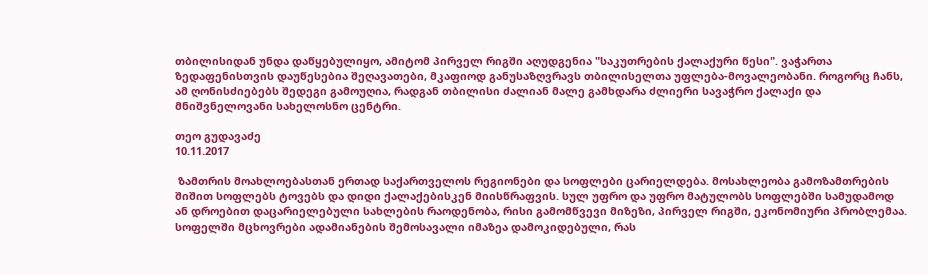თბილისიდან უნდა დაწყებულიყო, ამიტომ პირველ რიგში აღუდგენია "საკუთრების ქალაქური წესი". ვაჭართა ზედაფენისთვის დაუწესებია შეღავათები, მკაფიოდ განუსაზღვრავს თბილისელთა უფლება-მოვალეობანი. როგორც ჩანს, ამ ღონისძიებებს შედეგი გამოუღია, რადგან თბილისი ძალიან მალე გამხდარა ძლიერი სავაჭრო ქალაქი და მნიშვნელოვანი სახელოსნო ცენტრი.

თეო გუდავაძე
10.11.2017

 ზამთრის მოახლოებასთან ერთად საქართველოს რეგიონები და სოფლები ცარიელდება. მოსახლეობა გამოზამთრების შიშით სოფლებს ტოვებს და დიდი ქალაქებისკენ მიისწრაფვის. სულ უფრო და უფრო მატულობს სოფლებში სამუდამოდ ან დროებით დაცარიელებული სახლების რაოდენობა, რისი გამომწვევი მიზეზი, პირველ რიგში, ეკონომიური პრობლემაა. სოფელში მცხოვრები ადამიანების შემოსავალი იმაზეა დამოკიდებული, რას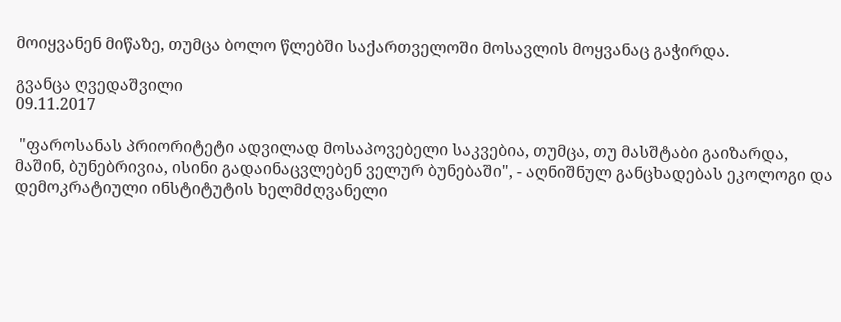მოიყვანენ მიწაზე, თუმცა ბოლო წლებში საქართველოში მოსავლის მოყვანაც გაჭირდა.

გვანცა ღვედაშვილი
09.11.2017

 "ფაროსანას პრიორიტეტი ადვილად მოსაპოვებელი საკვებია, თუმცა, თუ მასშტაბი გაიზარდა, მაშინ, ბუნებრივია, ისინი გადაინაცვლებენ ველურ ბუნებაში", - აღნიშნულ განცხადებას ეკოლოგი და დემოკრატიული ინსტიტუტის ხელმძღვანელი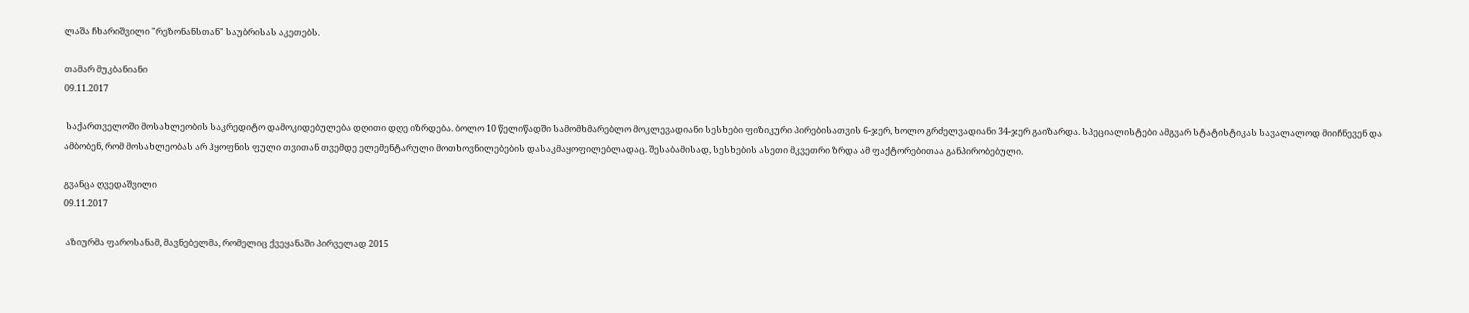ლაშა ჩხარიშვილი "რეზონანსთან" საუბრისას აკეთებს.

თამარ მუკბანიანი
09.11.2017

 საქართველოში მოსახლეობის საკრედიტო დამოკიდებულება დღითი დღე იზრდება. ბოლო 10 წელიწადში სამომხმარებლო მოკლევადიანი სესხები ფიზიკური პირებისათვის 6-ჯერ, ხოლო გრძელვადიანი 34-ჯერ გაიზარდა. სპეციალისტები ამგვარ სტატისტიკას სავალალოდ მიიჩნევენ და ამბობენ, რომ მოსახლეობას არ ჰყოფნის ფული თვითან თვემდე ელემენტარული მოთხოვნილებების დასაკმაყოფილებლადაც. შესაბამისად, სესხების ასეთი მკვეთრი ზრდა ამ ფაქტორებითაა განპირობებული.

გვანცა ღვედაშვილი
09.11.2017

 აზიურმა ფაროსანამ, მავნებელმა, რომელიც ქვეყანაში პირველად 2015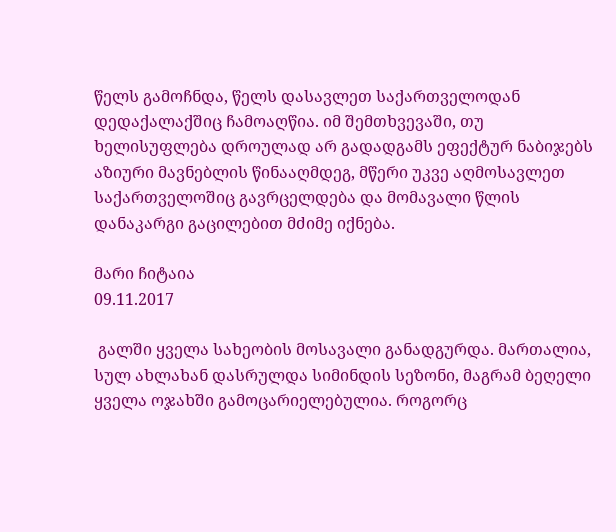წელს გამოჩნდა, წელს დასავლეთ საქართველოდან დედაქალაქშიც ჩამოაღწია. იმ შემთხვევაში, თუ ხელისუფლება დროულად არ გადადგამს ეფექტურ ნაბიჯებს აზიური მავნებლის წინააღმდეგ, მწერი უკვე აღმოსავლეთ საქართველოშიც გავრცელდება და მომავალი წლის დანაკარგი გაცილებით მძიმე იქნება.

მარი ჩიტაია
09.11.2017

 გალში ყველა სახეობის მოსავალი განადგურდა. მართალია, სულ ახლახან დასრულდა სიმინდის სეზონი, მაგრამ ბეღელი ყველა ოჯახში გამოცარიელებულია. როგორც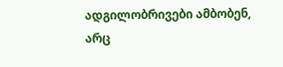ადგილობრივები ამბობენ, არც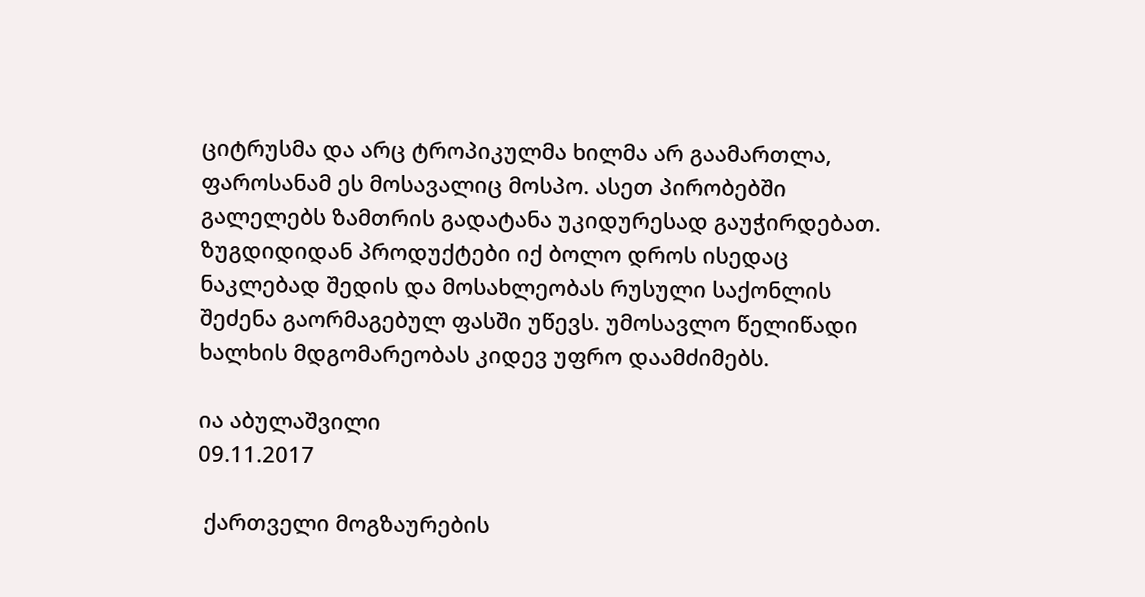ციტრუსმა და არც ტროპიკულმა ხილმა არ გაამართლა, ფაროსანამ ეს მოსავალიც მოსპო. ასეთ პირობებში გალელებს ზამთრის გადატანა უკიდურესად გაუჭირდებათ. ზუგდიდიდან პროდუქტები იქ ბოლო დროს ისედაც ნაკლებად შედის და მოსახლეობას რუსული საქონლის შეძენა გაორმაგებულ ფასში უწევს. უმოსავლო წელიწადი ხალხის მდგომარეობას კიდევ უფრო დაამძიმებს.

ია აბულაშვილი
09.11.2017

 ქართველი მოგზაურების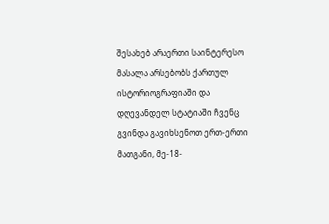შესახებ არაერთი საინტერესო მასალა არსებობს ქართულ ისტორიოგრაფიაში და დღევანდელ სტატიაში ჩვენც გვინდა გავიხსენოთ ერთ-ერთი მათგანი, მე-18-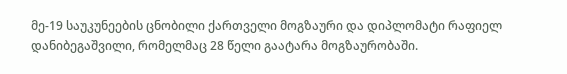მე-19 საუკუნეების ცნობილი ქართველი მოგზაური და დიპლომატი რაფიელ დანიბეგაშვილი, რომელმაც 28 წელი გაატარა მოგზაურობაში.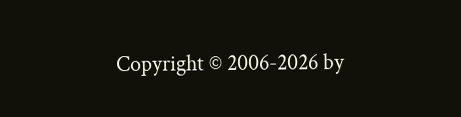Copyright © 2006-2026 by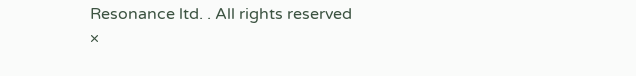Resonance ltd. . All rights reserved
×